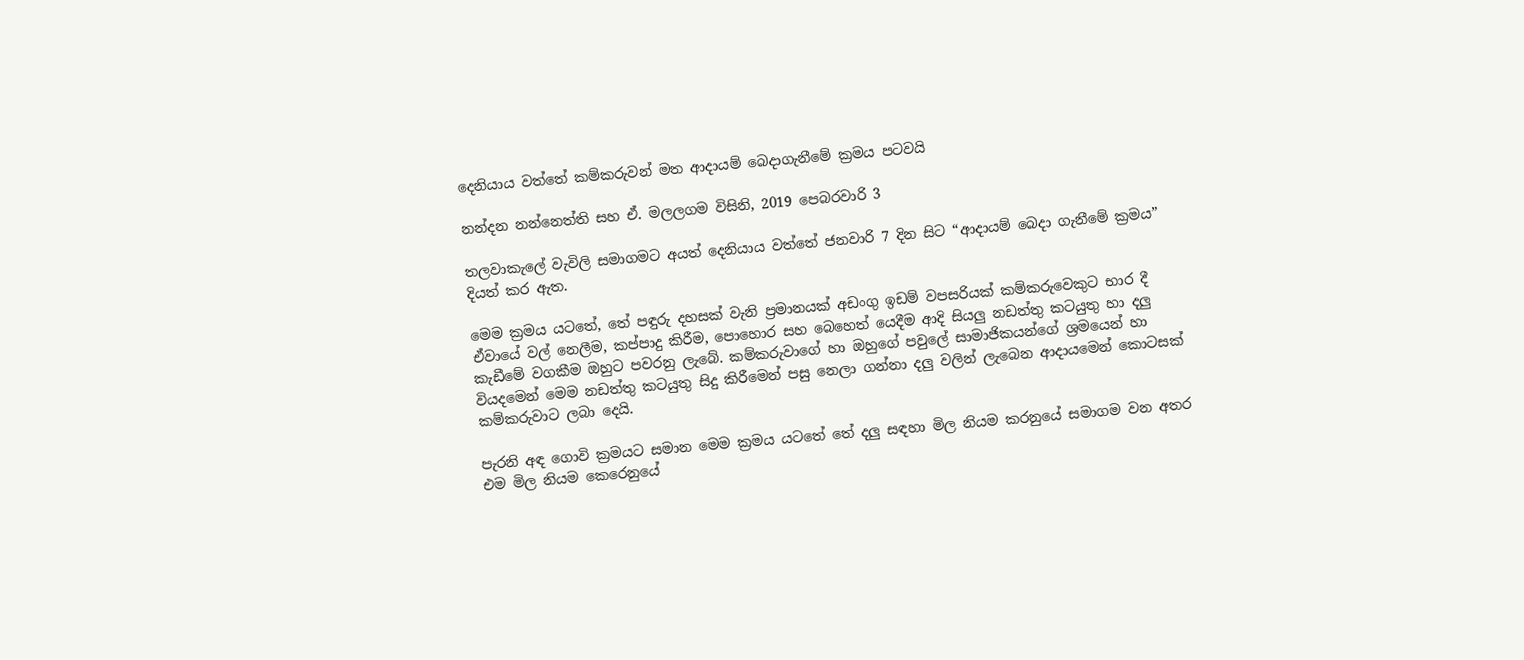දෙනියාය වත්තේ කම්කරුවන් මත ආදායම් බෙදාගැනීමේ ක්‍රමය පටවයි

නන්දන නන්නෙත්ති සහ ඒ. මලලගම විසිනි, 2019 පෙබරවාරි 3

තලවාකැලේ වැවිලි සමාගමට අයත් දෙනියාය වත්තේ ජනවාරි 7 දින සිට “ආදායම් බෙදා ගැනීමේ ක්‍රමය” දියත් කර ඇත.

මෙම ක්‍රමය යටතේ, තේ පඳුරු දහසක් වැනි ප්‍රමානයක් අඩංගු ඉඩම් වපසරියක් කම්කරුවෙකුට භාර දී ඒවායේ වල් නෙලීම, කප්පාදු කිරීම, පොහොර සහ බෙහෙත් යෙදීම ආදි සියලු නඩත්තු කටයුතු හා දලු කැඩීමේ වගකීම ඔහුට පවරනු ලැබේ. කම්කරුවාගේ හා ඔහුගේ පවුලේ සාමාජිකයන්ගේ ශ්‍රමයෙන් හා වියදමෙන් මෙම නඩත්තු කටයුතු සිදු කිරීමෙන් පසු නෙලා ගන්නා දලු වලින් ලැබෙන ආදායමෙන් කොටසක් කම්කරුවාට ලබා දෙයි.

පැරනි අඳ ගොවි ක්‍රමයට සමාන මෙම ක්‍රමය යටතේ තේ දලු සඳහා මිල නියම කරනුයේ සමාගම වන අතර එම මිල නියම කෙරෙනුයේ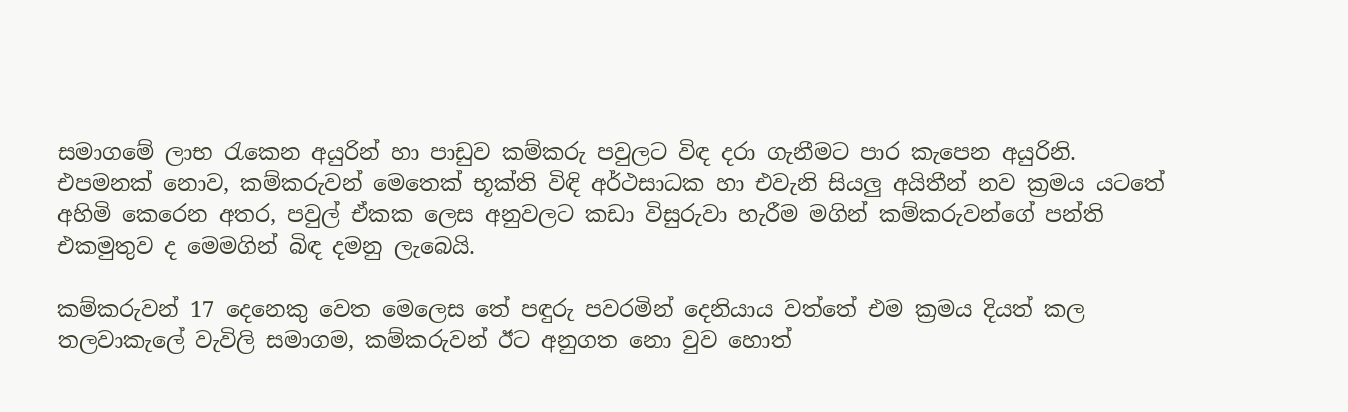සමාගමේ ලාභ රැකෙන අයුරින් හා පාඩුව කම්කරු පවුලට විඳ දරා ගැනීමට පාර කැපෙන අයුරිනි. එපමනක් නොව, කම්කරුවන් මෙතෙක් භූක්ති විඳි අර්ථසාධක හා එවැනි සියලු අයිතීන් නව ක්‍රමය යටතේ අහිමි කෙරෙන අතර, පවුල් ඒකක ලෙස අනුවලට කඩා විසුරුවා හැරීම මගින් කම්කරුවන්ගේ පන්ති එකමුතුව ද මෙමගින් බිඳ දමනු ලැබෙයි.

කම්කරුවන් 17 දෙනෙකු වෙත මෙලෙස තේ පඳුරු පවරමින් දෙනියාය වත්තේ එම ක්‍රමය දියත් කල තලවාකැලේ වැවිලි සමාගම, කම්කරුවන් ඊට අනුගත නො වුව හොත්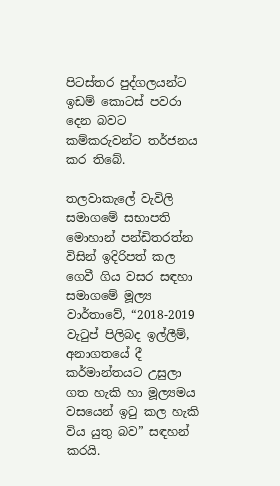පිටස්තර පුද්ගලයන්ට ඉඩම් කොටස් පවරා දෙන බවට කම්කරුවන්ට තර්ජනය කර තිබේ.

තලවාකැලේ වැවිලි සමාගමේ සභාපති මොහාන් පන්ඩිතරත්න විසින් ඉදිරිපත් කල ගෙවී ගිය වසර සඳහා සමාගමේ මූල්‍ය වාර්තාවේ, “2018-2019 වැටුප් පිලිබද ඉල්ලීම්, අනාගතයේ දී කර්මාන්තයට උසුලා ගත හැකි හා මූල්‍යමය වසයෙන් ඉටු කල හැකි විය යුතු බව” සඳහන් කරයි.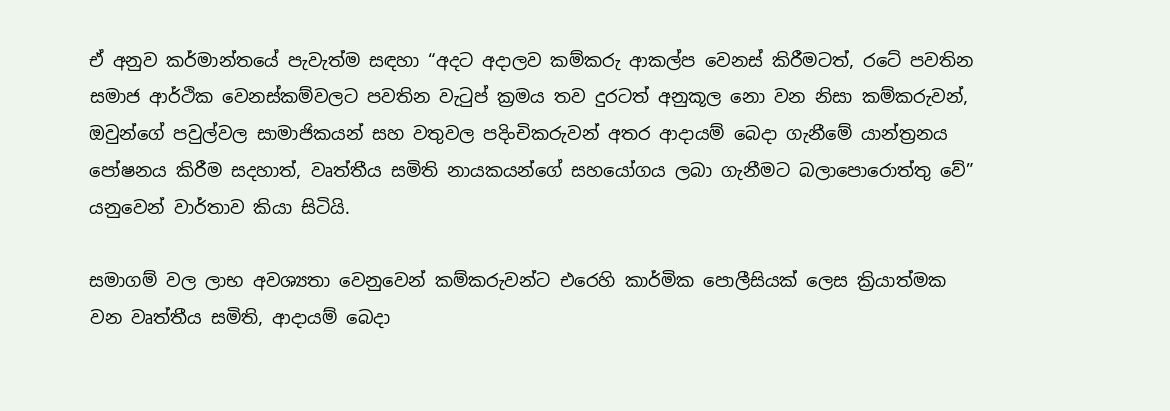ඒ අනුව කර්මාන්තයේ පැවැත්ම සඳහා “අදට අදාලව කම්කරු ආකල්ප වෙනස් කිරීමටත්, රටේ පවතින සමාජ ආර්ථික වෙනස්කම්වලට පවතින වැටුප් ක්‍රමය තව දුරටත් අනුකූල නො වන නිසා කම්කරුවන්, ඔවුන්ගේ පවුල්වල සාමාජිකයන් සහ වතුවල පදිංචිකරුවන් අතර ආදායම් බෙදා ගැනීමේ යාන්ත්‍රනය පෝෂනය කිරීම සදහාත්, වෘත්තීය සමිති නායකයන්ගේ සහයෝගය ලබා ගැනීමට බලාපොරොත්තු වේ” යනුවෙන් වාර්තාව කියා සිටියි.

සමාගම් වල ලාභ අවශ්‍යතා වෙනුවෙන් කම්කරුවන්ට එරෙහි කාර්මික පොලීසියක් ලෙස ක්‍රියාත්මක වන වෘත්තීය සමිති, ආදායම් බෙදා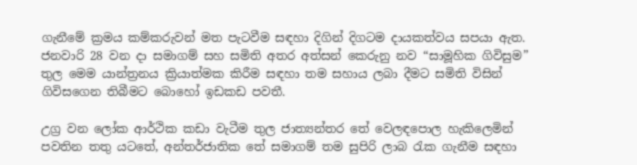ගැනීමේ ක්‍රමය කම්කරුවන් මත පැටවීම සඳහා දිගින් දිගටම දායකත්වය සපයා ඇත. ජනවාරි 28 වන දා සමාගම් සහ සමිති අතර අත්සන් කෙරුනු නව “සාමූහික ගිවිසුම” තුල මෙම යාන්ත්‍රනය ක්‍රියාත්මක කිරීම සඳහා තම සහාය ලබා දීමට සමිති විසින් ගිවිසගෙන තිබීමට බොහෝ ඉඩකඩ පවතී.

උග්‍ර වන ලෝක ආර්ථික කඩා වැටීම තුල ජාත්‍යන්තර තේ වෙලඳපොල හැකිලෙමින් පවතින තතු යටතේ, අන්තර්ජාතික තේ සමාගම් තම සුපිරි ලාබ රැක ගැනීම සඳහා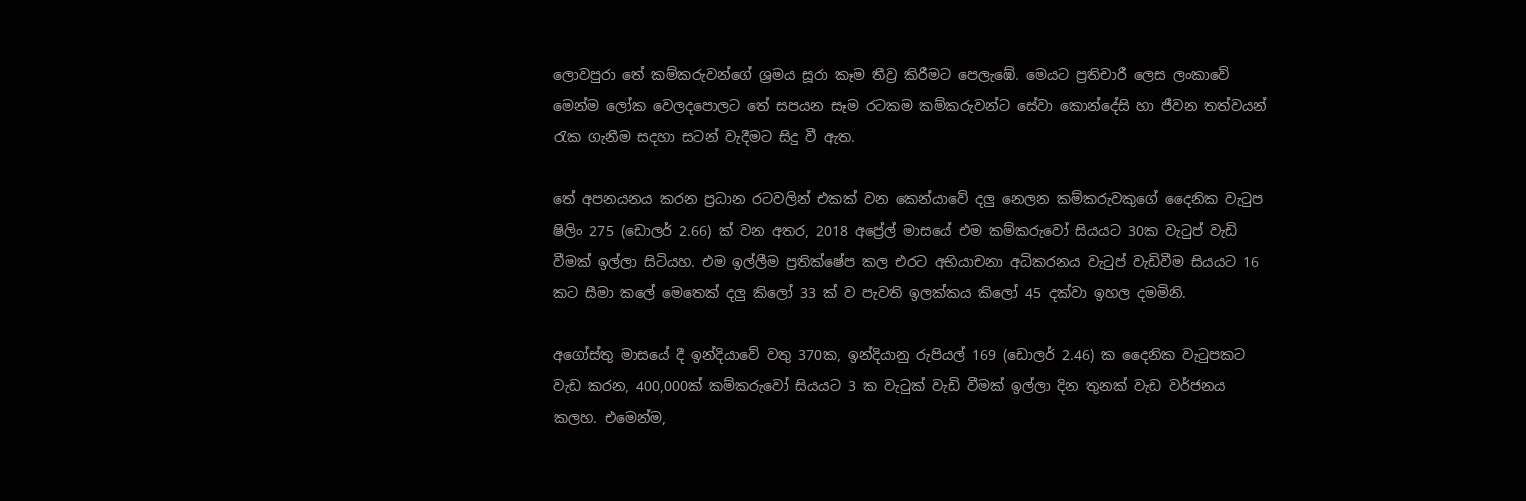ලොවපුරා තේ කම්කරුවන්ගේ ශ්‍රමය සූරා කෑම තීව්‍ර කිරීමට පෙලැඹේ. මෙයට ප්‍රතිචාරී ලෙස ලංකාවේ මෙන්ම ලෝක වෙලදපොලට තේ සපයන සෑම රටකම කම්කරුවන්ට සේවා කොන්දේසි හා ජීවන තත්වයන් රැක ගැනීම සදහා සටන් වැදීමට සිදු වී ඇත.

තේ අපනයනය කරන ප්‍රධාන රටවලින් එකක් වන කෙන්යාවේ දලු නෙලන කම්කරුවකුගේ දෛනික වැටුප ෂිලිං 275 (ඩොලර් 2.66) ක් වන අතර, 2018 අප්‍රේල් මාසයේ එම කම්කරුවෝ සියයට 30ක වැටුප් වැඩි වීමක් ඉල්ලා සිටියහ. එම ඉල්ලීම ප්‍රතික්ෂේප කල එරට අභියාචනා අධිකරනය වැටුප් වැඩිවීම සියයට 16 කට සීමා කලේ මෙතෙක් දලු කිලෝ 33 ක් ව පැවති ඉලක්කය කිලෝ 45 දක්වා ඉහල දමමිනි.

අගෝස්තු මාසයේ දී ඉන්දියාවේ වතු 370ක, ඉන්දියානු රුපියල් 169 (ඩොලර් 2.46) ක දෛනික වැටුපකට වැඩ කරන, 400,000ක් කම්කරුවෝ සියයට 3 ක වැටුක් වැඩි වීමක් ඉල්ලා දින තුනක් වැඩ වර්ජනය කලහ. එමෙන්ම,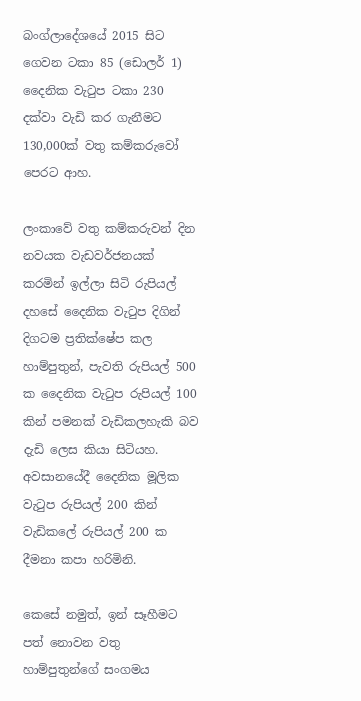බංග්ලාදේශයේ 2015 සිට ගෙවන ටකා 85 (ඩොලර් 1) දෛනික වැටුප ටකා 230 දක්වා වැඩි කර ගැනීමට 130,000ක් වතු කම්කරුවෝ පෙරට ආහ.

ලංකාවේ වතු කම්කරුවන් දින නවයක වැඩවර්ජනයක් කරමින් ඉල්ලා සිටි රුපියල් දහසේ දෛනික වැටුප දිගින් දිගටම ප්‍රතික්ෂේප කල හාම්පුතුන්, පැවති රුපියල් 500 ක දෛනික වැටුප රුපියල් 100 කින් පමනක් වැඩිකලහැකි බව දැඩි ලෙස කියා සිටියහ. අවසානයේදී දෛනික මූලික වැටුප රුපියල් 200 කින් වැඩිකලේ රුපියල් 200 ක දීමනා කපා හරිමිනි.

කෙසේ නමුත්, ඉන් සෑහීමට පත් නොවන වතු හාම්පුතුන්ගේ සංගමය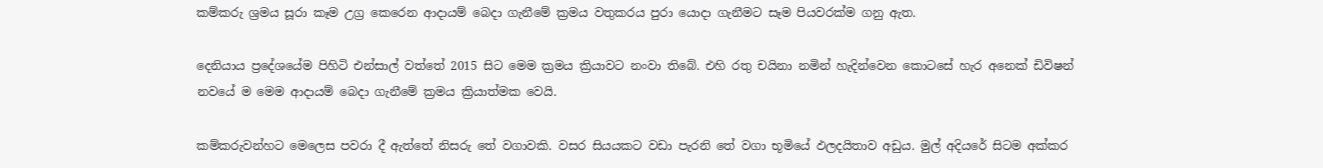කම්කරු ශ්‍රමය සූරා කෑම උග්‍ර කෙරෙන ආදායම් බෙදා ගැනීමේ ක්‍රමය වතුකරය පුරා යොදා ගැනීමට සෑම පියවරක්ම ගනු ඇත.

දෙනියාය ප්‍රදේශයේම පිහිටි එන්සාල් වත්තේ 2015 සිට මෙම ක්‍රමය ක්‍රියාවට නංවා තිබේ. එහි රතු චයිනා නමින් හැදින්වෙන කොටසේ හැර අනෙක් ඩිවිෂන් නවයේ ම මෙම ආදායම් බෙදා ගැනීමේ ක්‍රමය ක්‍රියාත්මක වෙයි.

කම්කරුවන්හට මෙලෙස පවරා දී ඇත්තේ නිසරු තේ වගාවකි. වසර සියයකට වඩා පැරනි තේ වගා භූමියේ ඵලදයිතාව අඩුය. මුල් අදියරේ සිටම අක්කර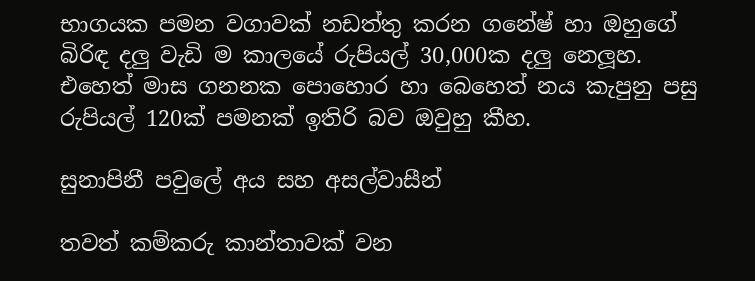භාගයක පමන වගාවක් නඩත්තු කරන ගනේෂ් හා ඔහුගේ බිරිඳ දලු වැඩි ම කාලයේ රුපියල් 30,000ක දලු නෙලූහ. එහෙත් මාස ගනනක පොහොර හා බෙහෙත් නය කැපුනු පසු රුපියල් 120ක් පමනක් ඉතිරි බව ඔවුහු කීහ.

සුනාපිනී පවුලේ අය සහ අසල්වාසීන්

තවත් කම්කරු කාන්තාවක් වන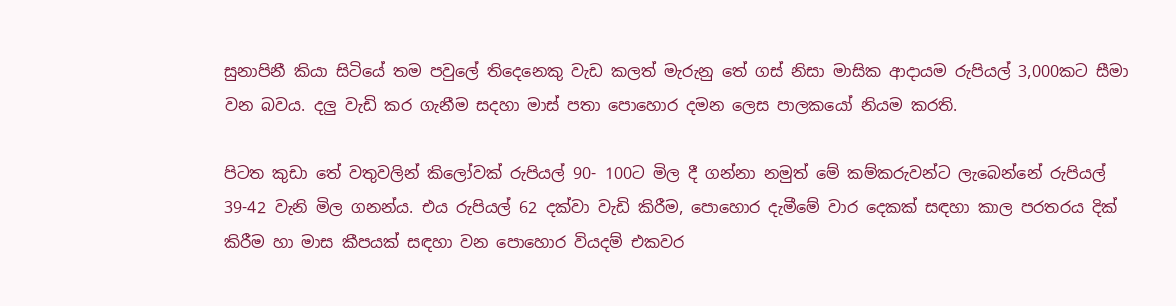සුනාපිනී කියා සිටියේ තම පවුලේ තිදෙනෙකු වැඩ කලත් මැරුනු තේ ගස් නිසා මාසික ආදායම රුපියල් 3,000කට සීමා වන බවය. දලු වැඩි කර ගැනීම සදහා මාස් පතා පොහොර දමන ලෙස පාලකයෝ නියම කරති.

පිටත කුඩා තේ වතුවලින් කිලෝවක් රුපියල් 90- 100ට මිල දී ගන්නා නමුත් මේ කම්කරුවන්ට ලැබෙන්නේ රුපියල් 39-42 වැනි මිල ගනන්ය. එය රුපියල් 62 දක්වා වැඩි කිරීම, පොහොර දැමීමේ වාර දෙකක් සඳහා කාල පරතරය දික් කිරීම හා මාස කීපයක් සඳහා වන පොහොර වියදම් එකවර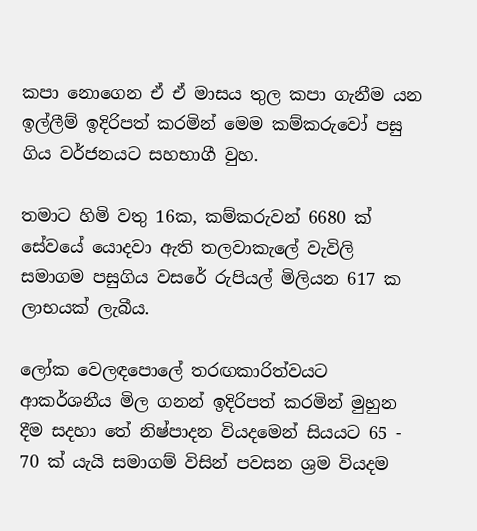කපා නොගෙන ඒ ඒ මාසය තුල කපා ගැනීම යන ඉල්ලීම් ඉදිරිපත් කරමින් මෙම කම්කරුවෝ පසු ගිය වර්ජනයට සහභාගී වුහ.

තමාට හිමි වතු 16ක, කම්කරුවන් 6680 ක් සේවයේ යොදවා ඇති තලවාකැලේ වැවිලි සමාගම පසුගිය වසරේ රුපියල් මිලියන 617 ක ලාභයක් ලැබීය.

ලෝක වෙලඳපොලේ තරඟකාරිත්වයට ආකර්ශනීය මිල ගනන් ඉදිරිපත් කරමින් මුහුන දීම සදහා තේ නිෂ්පාදන වියදමෙන් සියයට 65 - 70 ක් යැයි සමාගම් විසින් පවසන ශ්‍රම වියදම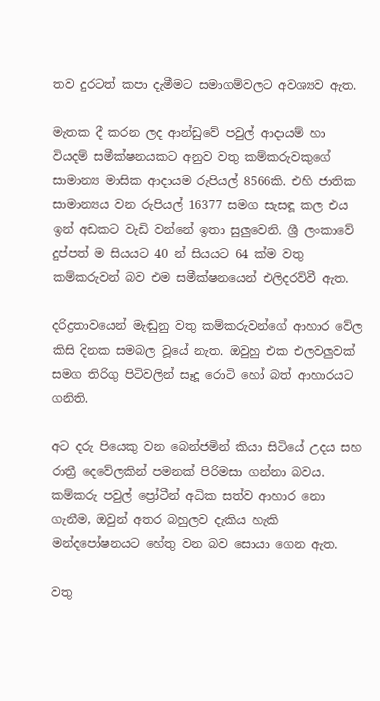තව දුරටත් කපා දැමීමට සමාගම්වලට අවශ්‍යව ඇත.

මැතක දී කරන ලද ආන්ඩුවේ පවුල් ආදායම් හා වියදම් සමීක්ෂනයකට අනුව වතු කම්කරුවකුගේ සාමාන්‍ය මාසික ආදායම රුපියල් 8566කි. එහි ජාතික සාමාන්‍යය වන රුපියල් 16377 සමග සැසඳූ කල එය ඉන් අඩකට වැඩි වන්නේ ඉතා සුලුවෙනි. ශ්‍රී ලංකාවේ දුප්පත් ම සියයට 40 න් සියයට 64 ක්ම වතු කම්කරුවන් බව එම සමීක්ෂනයෙන් එලිදරව්වී ඇත.

දරිද්‍රතාවයෙන් මැඬුනු වතු කම්කරුවන්ගේ ආහාර වේල කිසි දිනක සමබල වූයේ නැත. ඔවුහු එක එලවලුවක් සමග තිරිගු පිටිවලින් සෑදූ රොටි හෝ බත් ආහාරයට ගනිති.

අට දරු පියෙකු වන බෙන්ජමින් කියා සිටියේ උදය සහ රාත්‍රී දෙවේලකින් පමනක් පිරිමසා ගන්නා බවය. කම්කරු පවුල් ප්‍රෝටීන් අධික සත්ව ආහාර නො ගැනීම, ඔවුන් අතර බහුලව දැකිය හැකි මන්දපෝෂනයට හේතු වන බව සොයා ගෙන ඇත.

වතු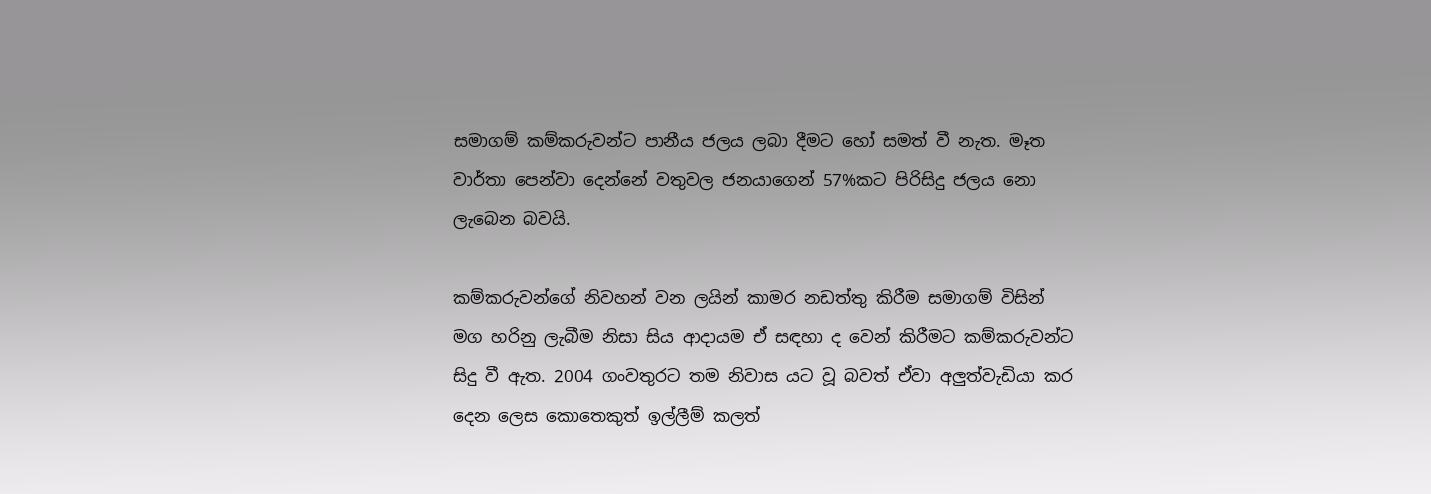සමාගම් කම්කරුවන්ට පානීය ජලය ලබා දීමට හෝ සමත් වී නැත. මෑත වාර්තා පෙන්වා දෙන්නේ වතුවල ජනයාගෙන් 57%කට පිරිසිදු ජලය නො ලැබෙන බවයි.

කම්කරුවන්ගේ නිවහන් වන ලයින් කාමර නඩත්තු කිරීම සමාගම් විසින් මග හරිනු ලැබීම නිසා සිය ආදායම ඒ සඳහා ද වෙන් කිරීමට කම්කරුවන්ට සිදු වී ඇත. 2004 ගංවතුරට තම නිවාස යට වූ බවත් ඒවා අලුත්වැඩියා කර දෙන ලෙස කොතෙකුත් ඉල්ලීම් කලත්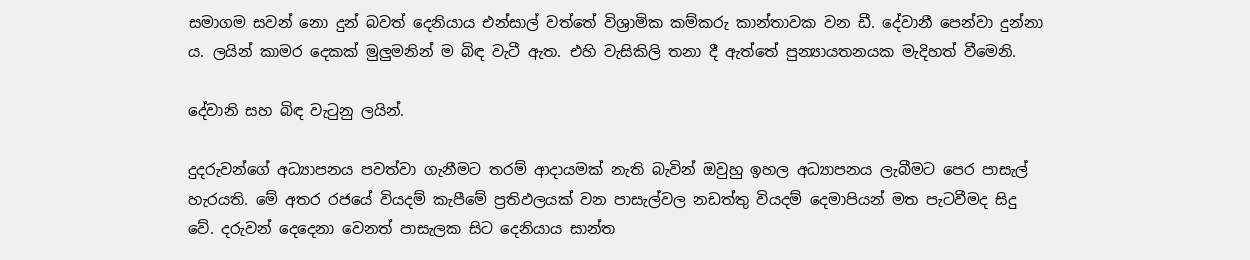සමාගම සවන් නො දුන් බවත් දෙනියාය එන්සාල් වත්තේ විශ්‍රාමික කම්කරු කාන්තාවක වන ඩී. දේවානී පෙන්වා දුන්නා ය. ලයින් කාමර දෙකක් මුලුමනින් ම බිඳ වැටී ඇත. එහි වැසිකිලි තනා දී ඇත්තේ පුන්‍යායතනයක මැදිහත් වීමෙනි.

දේවානි සහ බිඳ වැටුනු ලයින්.

දුදරුවන්ගේ අධ්‍යාපනය පවත්වා ගැනීමට තරම් ආදායමක් නැති බැවින් ඔවුහු ඉහල අධ්‍යාපනය ලැබීමට පෙර පාසැල් හැරයති. මේ අතර රජයේ වියදම් කැපීමේ ප්‍රතිඵලයක් වන පාසැල්වල නඩත්තු වියදම් දෙමාපියන් මත පැටවීමද සිදු වේ. දරුවන් දෙදෙනා වෙනත් පාසැලක සිට දෙනියාය සාන්ත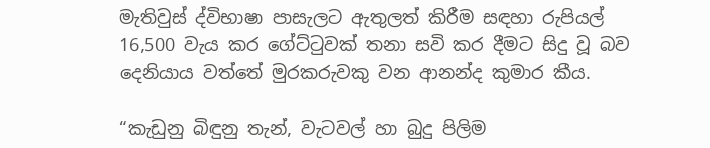මැතිවුස් ද්විභාෂා පාසැලට ඇතුලත් කිරීම සඳහා රුපියල් 16,500 වැය කර ගේට්ටුවක් තනා සවි කර දීමට සිදු වූ බව දෙනියාය වත්තේ මුරකරුවකු වන ආනන්ද කුමාර කීය.

“කැඩුනු බිඳුනු තැන්, වැටවල් හා බුදු පිලිම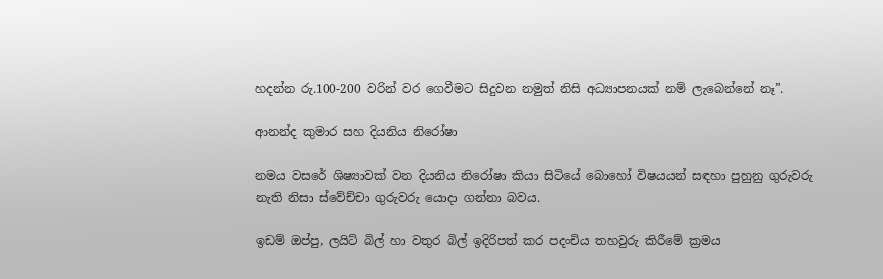හදන්න රු.100-200 වරින් වර ගෙවීමට සිදුවන නමුත් නිසි අධ්‍යාපනයක් නම් ලැබෙන්නේ නෑ”.

ආනන්ද කුමාර සහ දියනිය නිරෝෂා

නමය වසරේ ශිෂ්‍යාවක් වන දියනිය නිරෝෂා කියා සිටියේ බොහෝ විෂයයන් සඳහා පුහුනු ගුරුවරු නැති නිසා ස්වේච්චා ගුරුවරු යොදා ගන්නා බවය.

ඉඩම් ඔප්පු, ලයිට් බිල් හා වතුර බිල් ඉදිරිපත් කර පදංචිය තහවුරු කිරීමේ ක්‍රමය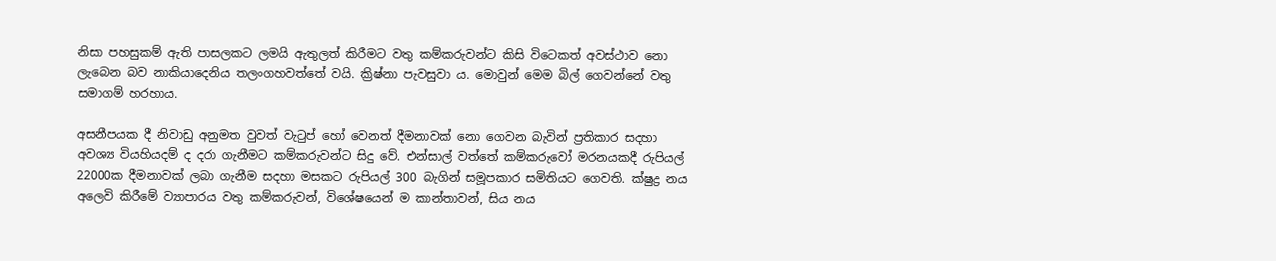නිසා පහසුකම් ඇති පාසලකට ලමයි ඇතුලත් කිරීමට වතු කම්කරුවන්ට කිසි විටෙකත් අවස්ථාව නො ලැබෙන බව නාකියාදෙනිය තලංගහවත්තේ වයි. ක්‍රිෂ්නා පැවසුවා ය. මොවුන් මෙම බිල් ගෙවන්නේ වතු සමාගම් හරහාය.

අසනීපයක දී නිවාඩු අනුමත වුවත් වැටුප් හෝ වෙනත් දීමනාවක් නො ගෙවන බැවින් ප්‍රතිකාර සදහා අවශ්‍ය වියහියදම් ද දරා ගැනීමට කම්කරුවන්ට සිදු වේ. එන්සාල් වත්තේ කම්කරුවෝ මරනයකදී රුපියල් 22000ක දීමනාවක් ලබා ගැනීම සදහා මසකට රුපියල් 300 බැගින් සමූපකාර සමිතියට ගෙවති. ක්ෂුද්‍ර නය අලෙවි කිරීමේ ව්‍යාපාරය වතු කම්කරුවන්, විශේෂයෙන් ම කාන්තාවන්, සිය නය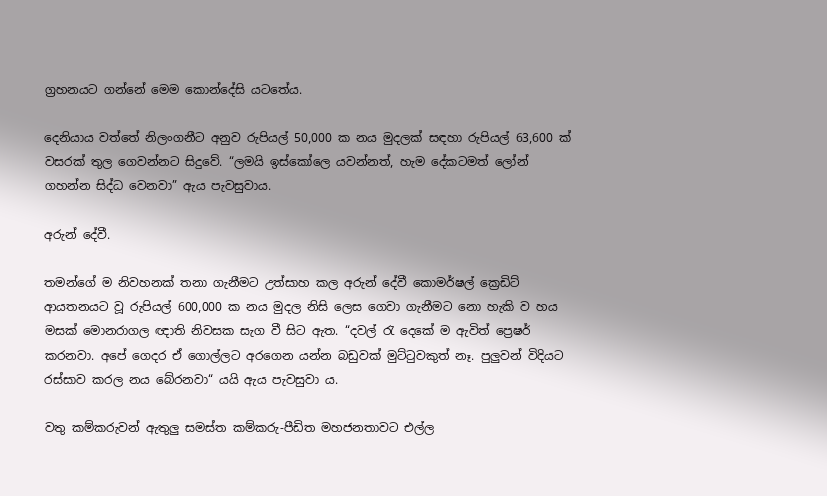ග්‍රහනයට ගන්නේ මෙම කොන්දේසි යටතේය.

දෙනියාය වත්තේ නිලංගනීට අනුව රුපියල් 50,000 ක නය මුදලක් සඳහා රුපියල් 63,600 ක් වසරක් තුල ගෙවන්නට සිදුවේ. “ලමයි ඉස්කෝලෙ යවන්නත්, හැම දේකටමත් ලෝන් ගහන්න සිද්ධ වෙනවා” ඇය පැවසුවාය.

අරුන් දේවී.

තමන්ගේ ම නිවහනක් තනා ගැනීමට උත්සාහ කල අරුන් දේවී කොමර්ෂල් ක්‍රෙඩිට් ආයතනයට වූ රුපියල් 600,000 ක නය මුදල නිසි ලෙස ගෙවා ගැනීමට නො හැකි ව හය මසක් මොනරාගල ඥාති නිවසක සැග වී සිට ඇත. “දවල් රැ දෙකේ ම ඇවිත් ප්‍රෙෂර් කරනවා. අපේ ගෙදර ඒ ගොල්ලට අරගෙන යන්න බඩුවක් මුට්ටුවකුත් නෑ. පුලුවන් විදියට රස්සාව කරල නය බේරනවා“ යයි ඇය පැවසුවා ය.

වතු කම්කරුවන් ඇතුලු සමස්ත කම්කරු-පීඩිත මහජනතාවට එල්ල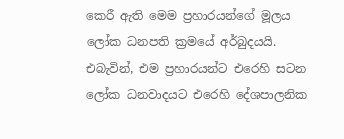කෙරී ඇති මෙම ප්‍රහාරයන්ගේ මූලය ලෝක ධනපති ක්‍රමයේ අර්බුදයයි. එබැවින්, එම ප්‍රහාරයන්ට එරෙහි සටන ලෝක ධනවාදයට එරෙහි දේශපාලනික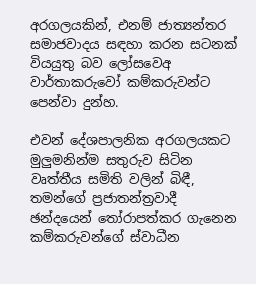අරගලයකින්, එනම් ජාත්‍යන්තර සමාජවාදය සඳහා කරන සටනක් වියයුතු බව ලෝසවෙඅ වාර්තාකරුවෝ කම්කරුවන්ට පෙන්වා දුන්හ.

එවන් දේශපාලනික අරගලයකට මුලුමනින්ම සතුරුව සිටින වෘත්තීය සමිති වලින් බිඳී, තමන්ගේ ප්‍රජාතන්ත්‍රවාදී ඡන්දයෙන් තෝරාපත්කර ගැනෙන කම්කරුවන්ගේ ස්වාධීන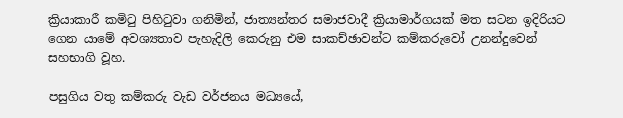ක්‍රියාකාරී කමිටු පිහිටුවා ගනිමින්, ජාත්‍යන්තර සමාජවාදී ක්‍රියාමාර්ගයක් මත සටන ඉදිරියට ගෙන යාමේ අවශ්‍යතාව පැහැදිලි කෙරුනු එම සාකච්ඡාවන්ට කම්කරුවෝ උනන්දුවෙන් සහභාගි වූහ.

පසුගිය වතු කම්කරු වැඩ වර්ජනය මධ්‍යයේ,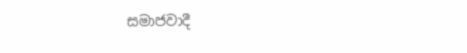සමාජවාදී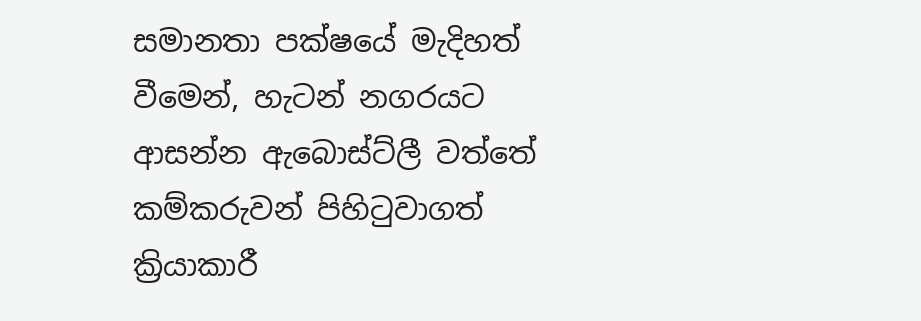සමානතා පක්ෂයේ මැදිහත් වීමෙන්, හැටන් නගරයට ආසන්න ඇබොස්ට්ලී වත්තේ කම්කරුවන් පිහිටුවාගත් ක්‍රියාකාරී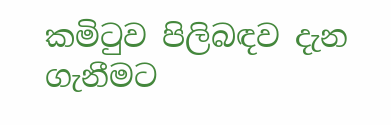කමිටුව පිලිබඳව දැන ගැනීමට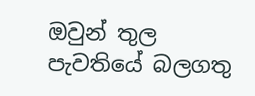ඔවුන් තුල පැවතියේ බලගතු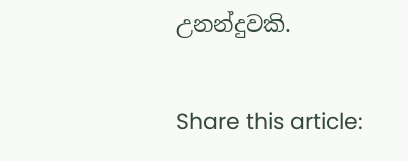උනන්දුවකි.

Share this article: